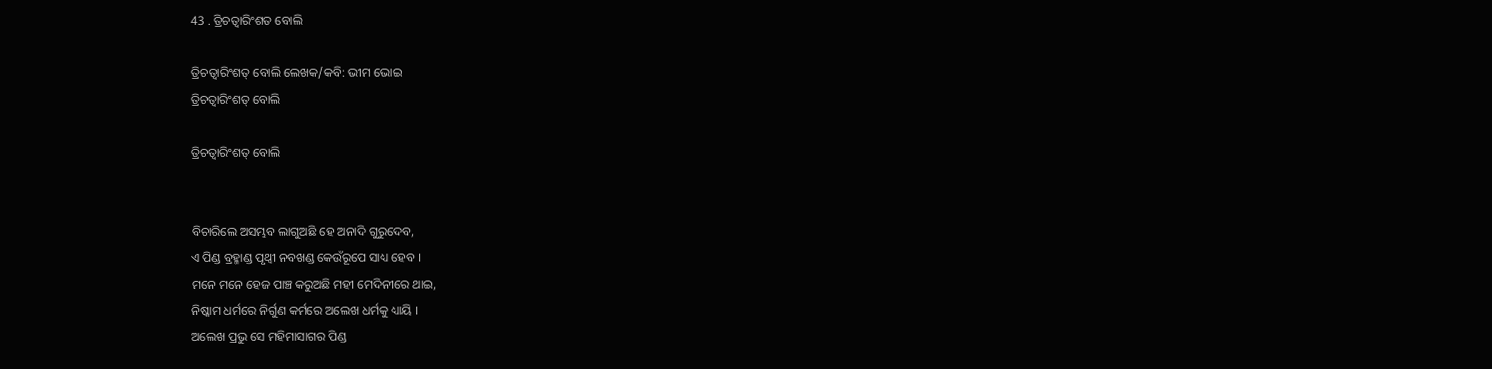43 . ତ୍ରିଚତ୍ୱାରିଂଶତ ବୋଲି

ତ୍ରିଚତ୍ୱାରିଂଶତ୍ ବୋଲି ଲେଖକ/କବି: ଭୀମ ଭୋଇ
ତ୍ରିଚତ୍ୱାରିଂଶତ୍ ବୋଲି

ତ୍ରିଚତ୍ୱାରିଂଶତ୍ ବୋଲି


ବିଚାରିଲେ ଅସମ୍ଭବ ଲାଗୁଅଛି ହେ ଅନାଦି ଗୁରୁଦେବ,
ଏ ପିଣ୍ଡ ବ୍ରହ୍ମାଣ୍ଡ ପୃଥ୍ୱୀ ନବଖଣ୍ଡ କେଉଁରୂପେ ସାଧ୍ୟ ହେବ ।
ମନେ ମନେ ହେଜ ପାଞ୍ଚ କରୁଅଛି ମହୀ ମେଦିନୀରେ ଥାଇ,
ନିଷ୍କାମ ଧର୍ମରେ ନିର୍ଗୁଣ କର୍ମରେ ଅଲେଖ ଧର୍ମକୁ ଧ୍ୟାୟି ।
ଅଲେଖ ପ୍ରଭୁ ସେ ମହିମାସାଗର ପିଣ୍ଡ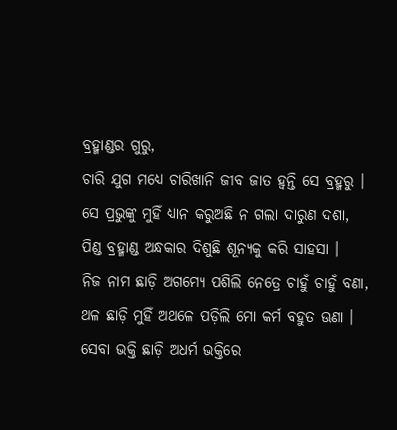ବ୍ରହ୍ମାଣ୍ଡର ଗୁରୁ,
ଚାରି ଯୁଗ ମଧ୍ୟେ ଚାରିଖାନି ଜୀବ ଜାତ ହ୍ୱନ୍ତି ସେ ବ୍ରହ୍ମରୁ ।
ସେ ପ୍ରଭୁଙ୍କୁ ମୁହିଁ ଧ୍ୟାନ କରୁଅଛି ନ ଗଲା ଦାରୁଣ ଦଶା,
ପିଣ୍ଡ ବ୍ରହ୍ମାଣ୍ଡ ଅନ୍ଧକାର ଦିଶୁଛି ଶୂନ୍ୟକୁ କରି ସାହସା ।
ନିଜ ନାମ ଛାଡ଼ି ଅଗମ୍ୟେ ପଶିଲି ନେତ୍ରେ ଚାହୁଁ ଚାହୁଁ ବଣା,
ଥଳ ଛାଡ଼ି ମୁହିଁ ଅଥଳେ ପଡ଼ିଲି ମୋ କର୍ମ ବହୁତ ଊଣା ।
ସେବା ଭକ୍ତି ଛାଡ଼ି ଅଧର୍ମ ଭକ୍ତିରେ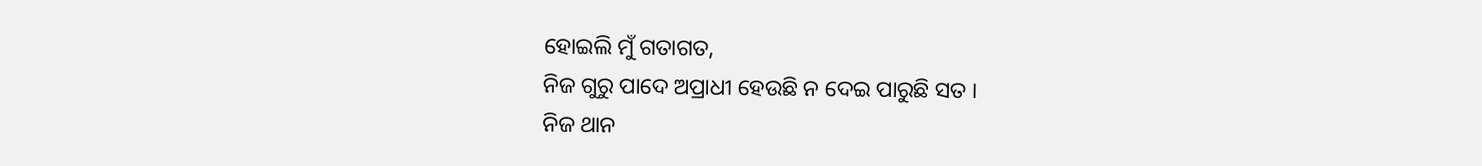ହୋଇଲି ମୁଁ ଗତାଗତ,
ନିଜ ଗୁରୁ ପାଦେ ଅପ୍ରାଧୀ ହେଉଛି ନ ଦେଇ ପାରୁଛି ସତ ।
ନିଜ ଥାନ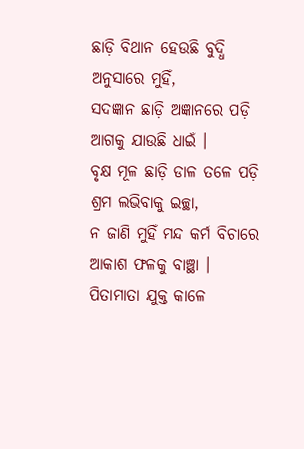ଛାଡ଼ି ବିଥାନ ହେଉଛି ବୁଦ୍ଧି ଅନୁସାରେ ମୁହିଁ,
ସଦଜ୍ଞାନ ଛାଡ଼ି ଅଜ୍ଞାନରେ ପଡ଼ି ଆଗକୁ ଯାଉଛି ଧାଇଁ ।
ବୃକ୍ଷ ମୂଳ ଛାଡ଼ି ଡାଳ ତଳେ ପଡ଼ି ଶ୍ରମ ଲଭିବାକୁ ଇଚ୍ଛା,
ନ ଜାଣି ମୁହିଁ ମନ୍ଦ କର୍ମ ବିଚାରେ ଆକାଶ ଫଳକୁ ବାଞ୍ଛା ।
ପିତାମାତା ଯୁକ୍ତ କାଳେ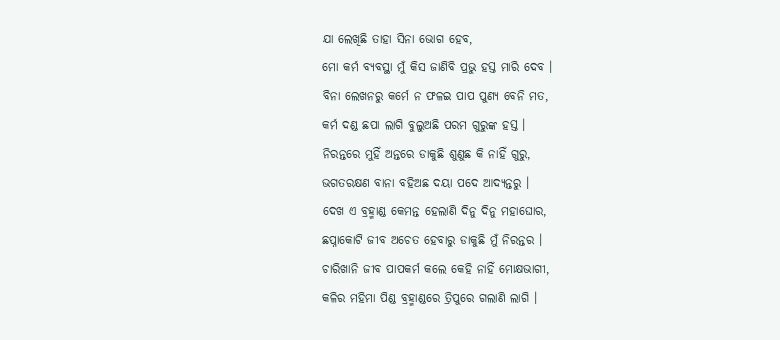ଯା ଲେଖିଛି ତାହା ସିନା ଭୋଗ ହେବ,
ମୋ କର୍ମ ବ୍ୟବସ୍ଥା ମୁଁ କିସ ଜାଣିବି ପ୍ରଭୁ ହସ୍ତ ମାରି ଦେବ ।
ବିନା ଲେଖନରୁ କର୍ମେ ନ ଫଳଇ ପାପ ପୁଣ୍ୟ ବେନି ମତ,
କର୍ମ ଦଣ୍ଡ ଛପା ଲାଗି ବୁଲୁଅଛି ପରମ ଗୁରୁଙ୍କ ହସ୍ତ ।
ନିରନ୍ତରେ ମୁହିଁ ଅନ୍ତରେ ଡାକୁଛି ଶୁଣୁଛ କି ନାହିଁ ଗୁରୁ,
ଭଗତରକ୍ଷଣ ବାନା ବହିଅଛ ଦୟା ପଦେ ଆଦ୍ୟନ୍ତରୁ ।
ଦେଖ ଏ ବ୍ରହ୍ମାଣ୍ଡ କେମନ୍ତ ହେଲାଣି ଦିନୁ ଦିନୁ ମହାଘୋର,
ଛପ୍ନାକୋଟି ଜୀବ ଅଚେତ ହେବାରୁ ଡାକୁଛି ମୁଁ ନିରନ୍ତର ।
ଚାରିଖାନି ଜୀବ ପାପକର୍ମ କଲେ କେହି ନାହିଁ ମୋକ୍ଷଭାଗୀ,
କଳିର ମହିମା ପିଣ୍ଡ ବ୍ରହ୍ମାଣ୍ଡରେ ତ୍ରିପୁରେ ଗଲାଣି ଲାଗି ।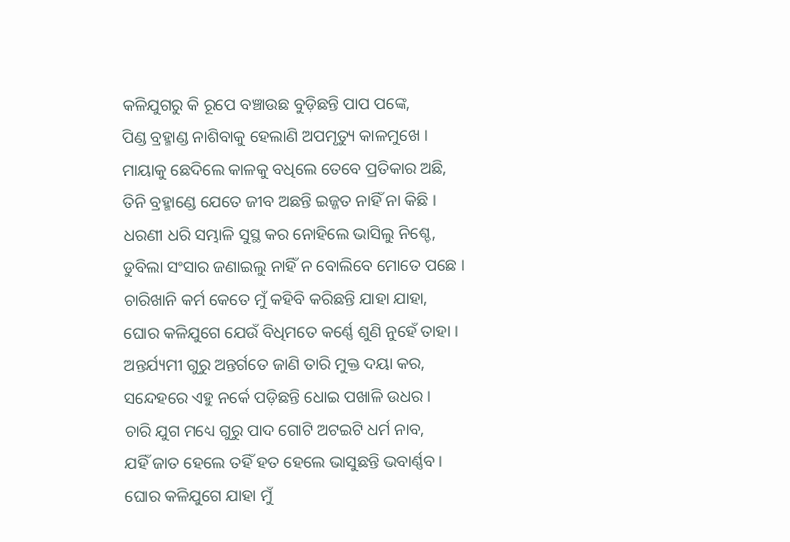କଳିଯୁଗରୁ କି ରୂପେ ବଞ୍ଚାଉଛ ବୁଡ଼ିଛନ୍ତି ପାପ ପଙ୍କେ,
ପିଣ୍ଡ ବ୍ରହ୍ମାଣ୍ଡ ନାଶିବାକୁ ହେଲାଣି ଅପମୃତ୍ୟୁ କାଳମୁଖେ ।
ମାୟାକୁ ଛେଦିଲେ କାଳକୁ ବଧିଲେ ତେବେ ପ୍ରତିକାର ଅଛି,
ତିନି ବ୍ରହ୍ମାଣ୍ଡେ ଯେତେ ଜୀବ ଅଛନ୍ତି ଇଜ୍ଜତ ନାହିଁ ନା କିଛି ।
ଧରଣୀ ଧରି ସମ୍ଭାଳି ସୁସ୍ଥ କର ନୋହିଲେ ଭାସିଲୁ ନିଶ୍ଚେ,
ଡୁବିଲା ସଂସାର ଜଣାଇଲୁ ନାହିଁ ନ ବୋଲିବେ ମୋତେ ପଛେ ।
ଚାରିଖାନି କର୍ମ କେତେ ମୁଁ କହିବି କରିଛନ୍ତି ଯାହା ଯାହା,
ଘୋର କଳିଯୁଗେ ଯେଉଁ ବିଧିମତେ କର୍ଣ୍ଣେ ଶୁଣି ନୁହେଁ ତାହା ।
ଅନ୍ତର୍ଯ୍ୟମୀ ଗୁରୁ ଅନ୍ତର୍ଗତେ ଜାଣି ତାରି ମୁକ୍ତ ଦୟା କର,
ସନ୍ଦେହରେ ଏହୁ ନର୍କେ ପଡ଼ିଛନ୍ତି ଧୋଇ ପଖାଳି ଉଧର ।
ଚାରି ଯୁଗ ମଧ୍ୟେ ଗୁରୁ ପାଦ ଗୋଟି ଅଟଇଟି ଧର୍ମ ନାବ,
ଯହିଁ ଜାତ ହେଲେ ତହିଁ ହତ ହେଲେ ଭାସୁଛନ୍ତି ଭବାର୍ଣ୍ଣବ ।
ଘୋର କଳିଯୁଗେ ଯାହା ମୁଁ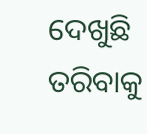ଦେଖୁଛି ତରିବାକୁ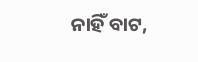ନାହିଁ ବାଟ,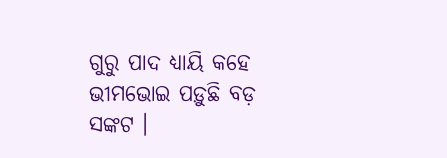ଗୁରୁ ପାଦ ଧ୍ୟାୟି କହେ ଭୀମଭୋଇ ପଡ଼ୁଛି ବଡ଼ ସଙ୍କଟ ।